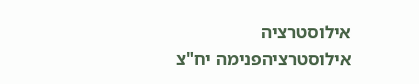אילוסטרציה
אילוסטרציהפנימה יח"צ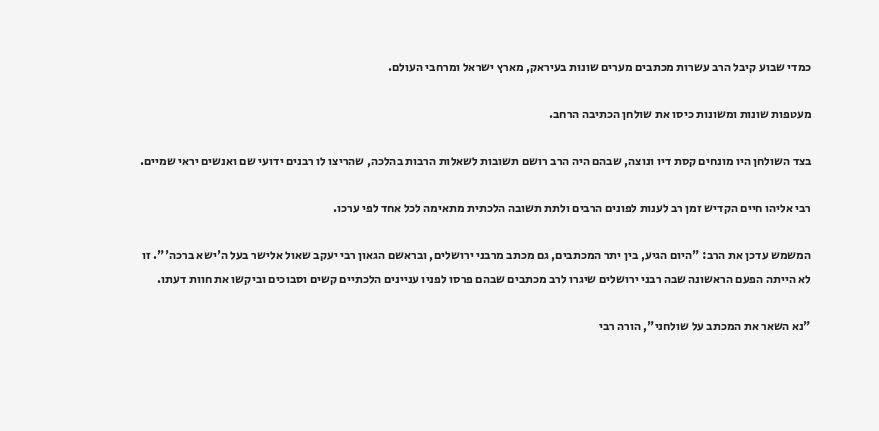כמדי שבוע קיבל הרב עשרות מכתבים מערים שונות בעיראק, מארץ ישראל ומרחבי העולם.

מעטפות שונות ומשונות כיסו את שולחן הכתיבה הרחב.

בצד השולחן היו מונחים קסת דיו ונוצה, שבהם היה הרב רושם תשובות לשאלות הרבות בהלכה, שהריצו לו רבנים ידועי שם ואנשים יראי שמיים.

רבי אליהו חיים הקדיש זמן רב לענות לפונים הרבים ולתת תשובה הלכתית מתאימה לכל אחד לפי ערכו.

המשמש עדכן את הרב: "היום הגיע, בין יתר המכתבים, גם מכתב מרבני ירושלים, ובראשם הגאון רבי יעקב שאול אלישר בעל ה'ישא ברכה'". זו לא הייתה הפעם הראשונה שבה רבני ירושלים שיגרו לרב מכתבים שבהם פרסו לפניו עניינים הלכתיים קשים וסבוכים וביקשו את חוות דעתו.

"נא השאר את המכתב על שולחני", הורה רבי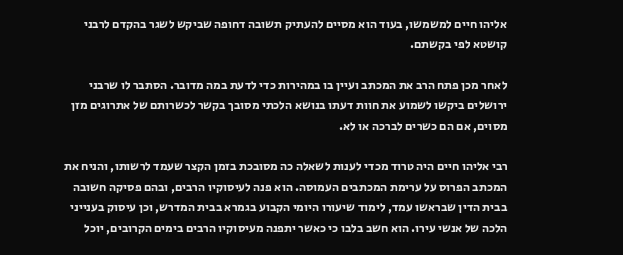אליהו חיים למשמשו, בעוד הוא מסיים להעתיק תשובה דחופה שביקש לשגר בהקדם לרבני קושטא לפי בקשתם.

לאחר מכן פתח הרב את המכתב ועיין בו במהירות כדי לדעת במה מדובר. הסתבר לו שרבני ירושלים ביקשו לשמוע את חוות דעתו בנושא הלכתי מסובך בקשר לכשרותם של אתרוגים מזן מסוים, אם הם כשרים לברכה או לא.

רבי אליהו חיים היה טרוד מכדי לענות לשאלה כה מסובכת בזמן הקצר שעמד לרשותו, והניח את המכתב הפרוס על ערימת המכתבים העמוסה. הוא פנה לעיסוקיו הרבים, ובהם פסיקה חשובה בבית הדין שבראשו עמד, לימוד שיעורו היומי הקבוע בגמרא בבית המדרש, וכן עיסוק בענייני הלכה של אנשי עירו. הוא חשב בלבו כי כאשר יתפנה מעיסוקיו הרבים בימים הקרובים, יוכל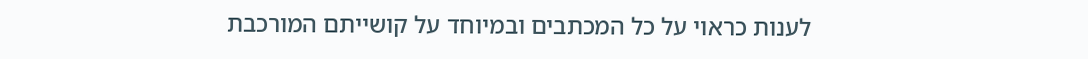לענות כראוי על כל המכתבים ובמיוחד על קושייתם המורכבת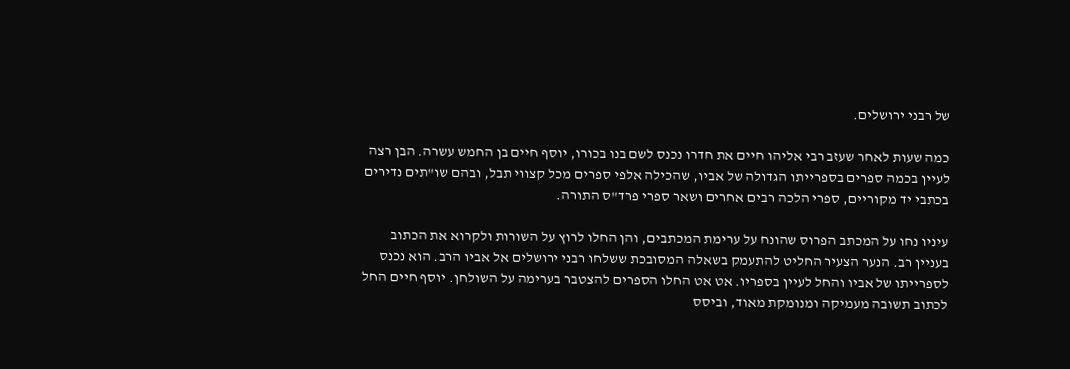של רבני ירושלים.

כמה שעות לאחר שעזב רבי אליהו חיים את חדרו נכנס לשם בנו בכורו, יוסף חיים בן החמש עשרה. הבן רצה לעיין בכמה ספרים בספרייתו הגדולה של אביו, שהכילה אלפי ספרים מכל קצווי תבל, ובהם שו"תים נדירים בכתבי יד מקוריים, ספרי הלכה רבים אחרים ושאר ספרי פרד"ס התורה.

עיניו נחו על המכתב הפרוס שהונח על ערימת המכתבים, והן החלו לרוץ על השורות ולקרוא את הכתוב בעניין רב. הנער הצעיר החליט להתעמק בשאלה המסובכת ששלחו רבני ירושלים אל אביו הרב. הוא נכנס לספרייתו של אביו והחל לעיין בספריו. אט אט החלו הספרים להצטבר בערימה על השולחן. יוסף חיים החל לכתוב תשובה מעמיקה ומנומקת מאוד, וביסס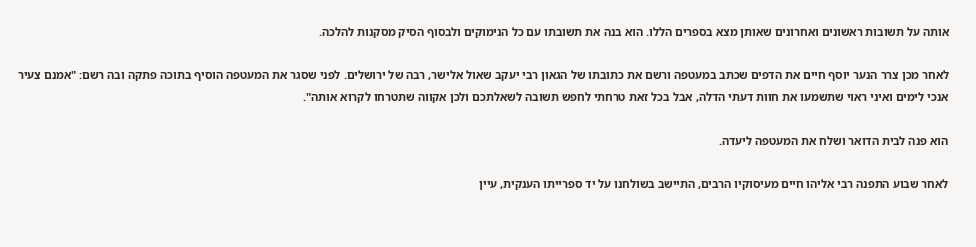אותה על תשובות ראשונים ואחרונים שאותן מצא בספרים הללו. הוא בנה את תשובתו עם כל הנימוקים ולבסוף הסיק מסקנות להלכה.

לאחר מכן צרר הנער יוסף חיים את הדפים שכתב במעטפה ורשם את כתובתו של הגאון רבי יעקב שאול אלישר, רבה של ירושלים. לפני שסגר את המעטפה הוסיף בתוכה פתקה ובה רשם: "אמנם צעיר אנכי לימים ואיני ראוי שתשמעו את חוות דעתי הדלה, אבל בכל זאת טרחתי לחפש תשובה לשאלתכם ולכן אקווה שתטרחו לקרוא אותה".

הוא פנה לבית הדואר ושלח את המעטפה ליעדה.

לאחר שבוע התפנה רבי אליהו חיים מעיסוקיו הרבים, התיישב בשולחנו על יד ספרייתו הענקית, עיין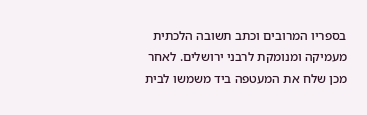בספריו המרובים וכתב תשובה הלכתית מעמיקה ומנומקת לרבני ירושלים. לאחר מכן שלח את המעטפה ביד משמשו לבית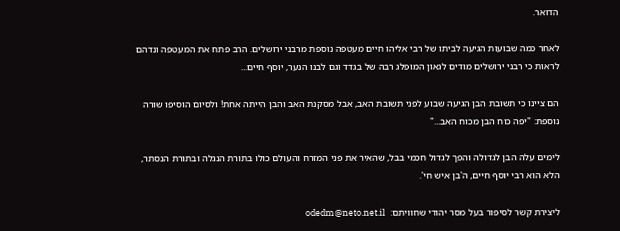הדואר.

לאחר כמה שבועות הגיעה לביתו של רבי אליהו חיים מעטפה נוספת מרבני ירושלים. הרב פתח את המעטפה ונדהם לראות כי רבני ירושלים מודים לגאון המופלג רבה של בגדד וגם לבנו הנער, יוסף חיים...

הם ציינו כי תשובת הבן הגיעה שבוע לפני תשובת האב, אבל מסקנת האב והבן הייתה אחת! ולסיום הוסיפו שורה נוספת: "יפה כוח הבן מכוח האב..."

לימים עלה הבן לגדולה והפך לגדול חכמי בבל, שהאיר את פני המזרח והעולם כולו בתורת הנגלה ובתורת הנסתר, הלא הוא רבי יוסף חיים, ה'בן איש חי'.

ליצירת קשר לסיפור בעל מסר יהודי שחוויתם:  odedm@neto.net.il